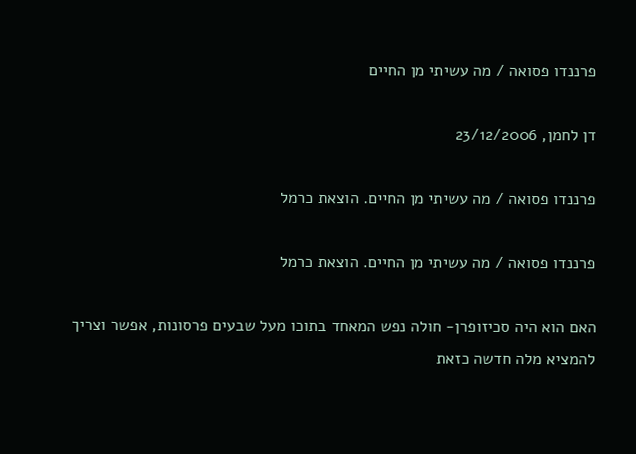פרננדו פסואה / מה עשיתי מן החיים

דן לחמן, 23/12/2006

פרננדו פסואה / מה עשיתי מן החיים. הוצאת כרמל

פרננדו פסואה / מה עשיתי מן החיים. הוצאת כרמל

האם הוא היה סכיזופרן- חולה נפש המאחד בתוכו מעל שבעים פרסונות, אפשר וצריך להמציא מלה חדשה כזאת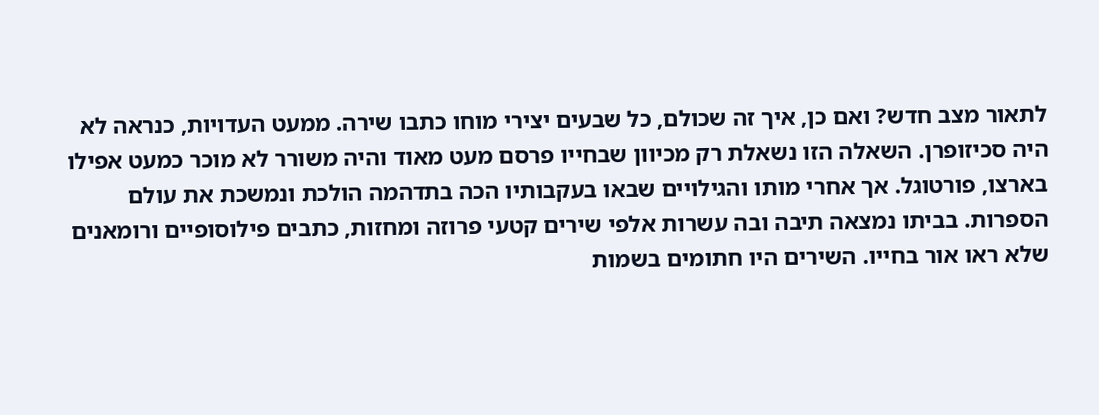לתאור מצב חדש? ואם כן, איך זה שכולם, כל שבעים יצירי מוחו כתבו שירה. ממעט העדויות, כנראה לא היה סכיזופרן. השאלה הזו נשאלת רק מכיוון שבחייו פרסם מעט מאוד והיה משורר לא מוכר כמעט אפילו בארצו, פורטוגל. אך אחרי מותו והגילויים שבאו בעקבותיו הכה בתדהמה הולכת ונמשכת את עולם הספרות. בביתו נמצאה תיבה ובה עשרות אלפי שירים קטעי פרוזה ומחזות, כתבים פילוסופיים ורומאנים שלא ראו אור בחייו. השירים היו חתומים בשמות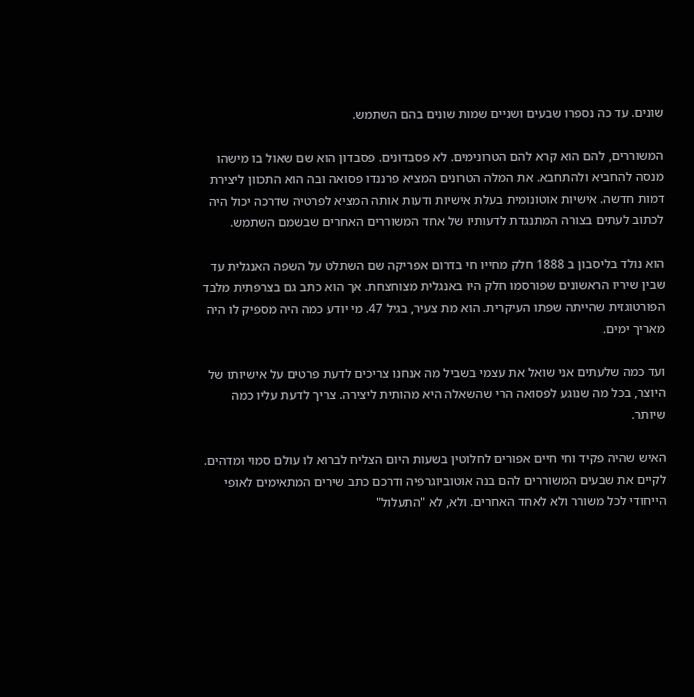שונים. עד כה נספרו שבעים ושניים שמות שונים בהם השתמש.

המשוררים, להם הוא קרא להם הטרונימים. לא פסבדונים. פסבדון הוא שם שאול בו מישהו מנסה להחביא ולהתחבא. את המלה הטרונים המציא פרננדו פסואה ובה הוא התכוון ליצירת דמות חדשה. אישיות אוטונומית בעלת אישיות ודעות אותה המציא לפרטיה שדרכה יכול היה לכתוב לעתים בצורה המתנגדת לדעותיו של אחד המשוררים האחרים שבשמם השתמש.

הוא נולד בליסבון ב 1888 חלק מחייו חי בדרום אפריקה שם השתלט על השפה האנגלית עד שבין שיריו הראשונים שפורסמו חלק היו באנגלית מצוחצחת. אך הוא כתב גם בצרפתית מלבד הפורטוגזית שהייתה שפתו העיקרית. הוא מת צעיר, בגיל 47. מי יודע כמה היה מספיק לו היה מאריך ימים.

ועד כמה שלעתים אני שואל את עצמי בשביל מה אנחנו צריכים לדעת פרטים על אישיותו של היוצר, בכל מה שנוגע לפסואה הרי שהשאלה היא מהותית ליצירה. צריך לדעת עליו כמה שיותר.

האיש שהיה פקיד וחי חיים אפורים לחלוטין בשעות היום הצליח לברוא לו עולם סמוי ומדהים. לקיים את שבעים המשוררים להם בנה אוטוביוגרפיה ודרכם כתב שירים המתאימים לאופי הייחודי לכל משורר ולא לאחד האחרים. ולא, לא "התעלול"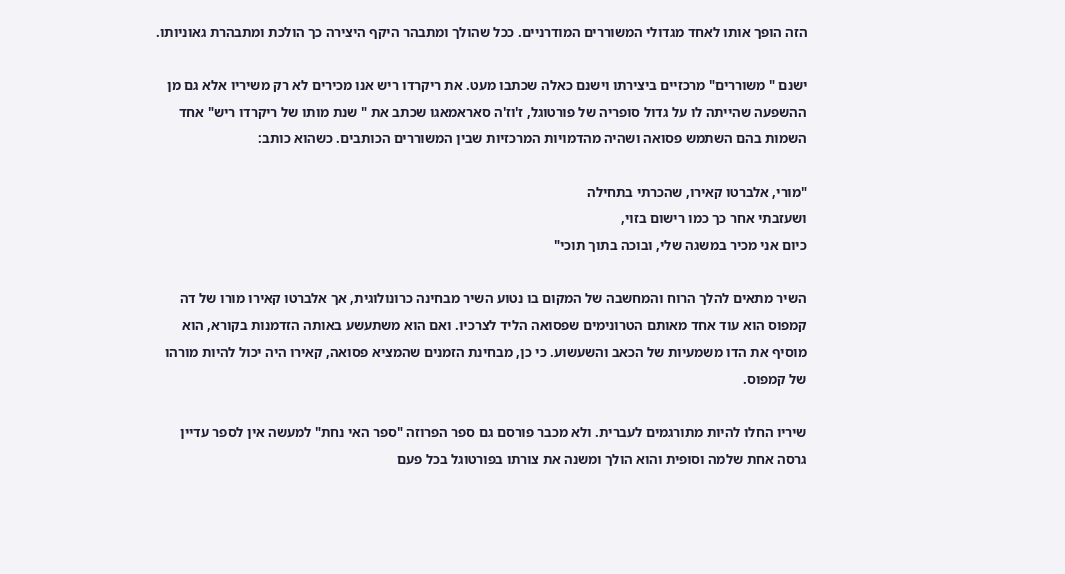הזה הופך אותו לאחד מגדולי המשוררים המודרניים. ככל שהולך ומתבהר היקף היצירה כך הולכת ומתבהרת גאוניותו.

ישנם " משוררים" מרכזיים ביצירתו וישנם כאלה שכתבו מעט. את ריקרדו ריש אנו מכירים לא רק משיריו אלא גם מן ההשפעה שהייתה לו על גדול סופריה של פורטוגל, ז'וז'ה סאראמאגו שכתב את " שנת מותו של ריקרדו ריש" אחד השמות בהם השתמש פסואה ושהיה מהדמויות המרכזיות שבין המשוררים הכותבים. כשהוא כותב:

"מורי, אלברטו קאירו, שהכרתי בתחילה
ושעזבתי אחר כך כמו רישום בזוי,
כיום אני מכיר במשגה שלי, ובוכה בתוך תוכי"

השיר מתאים להלך הרוח והמחשבה של המקום בו נטוע השיר מבחינה כרונולוגית, אך אלברטו קאירו מורו של דה קמפוס הוא עוד אחד מאותם הטרונימים שפסואה הליד לצרכיו. ואם הוא משתעשע באותה הזדמנות בקורא, הוא מוסיף את הדו משמעיות של הכאב והשעשוע. כי כן, מבחינת הזמנים שהמציא פסואה, קאירו היה יכול להיות מורהו של קמפוס.

שיריו החלו להיות מתורגמים לעברית. ולא מכבר פורסם גם ספר הפרוזה "ספר האי נחת" למעשה אין לספר עדיין גרסה אחת שלמה וסופית והוא הולך ומשנה את צורתו בפורטוגל בכל פעם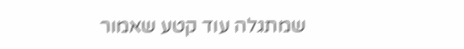שמתגלה עוד קטע שאמור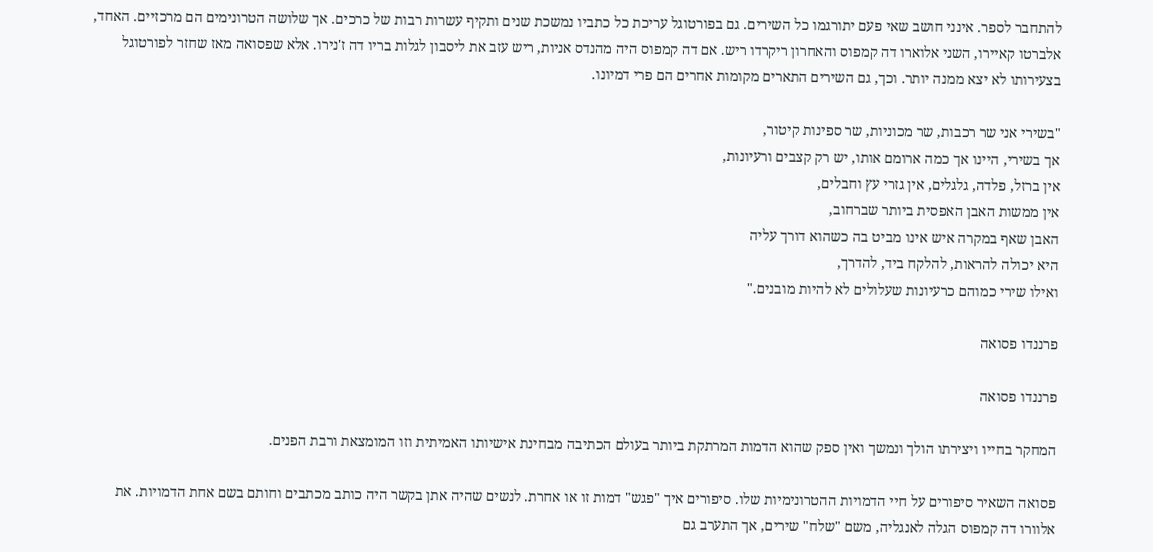להתחבר לספר. אינני חושב שאי פעם יתורגמו כל השירים. גם בפורטוגל עריכת כל כתביו נמשכת שנים ותקיף עשרות רבות של כרכים. אך שלושה הטרונימים הם מרכזיים. האחד, אלברטו קאיירו, השני אלוארו דה קמפוס והאחרון ריקרדו ריש. אם דה קמפוס היה מהנדס אניות, ריש עזב את ליסבון לגלות בריו דה ז'נירו. אלא שפסואה מאז שחזר לפורטוגל בצעירותו לא יצא ממנה יותר. וכך, גם השירים התארים מקומות אחרים הם פרי דמיונו.

"בשירי אני שר רכבות, שר מכוניות, שר ספינות קיטור,
אך בשירי, היינו אך כמה ארומם אותו, יש רק קצבים ורעיונות,
אין ברזל, פלדה, גלגלים, אין גזרי עץ וחבלים,
אין ממשות האבן האפסית ביותר שברחוב,
האבן שאף במקרה איש אינו מביט בה כשהוא דורך עליה
היא יכולה להראות, להלקח ביד, להדרך,
ואילו שירי כמוהם כרעיונות שעלולים לא להיות מובנים."

פרננדו פסואה

פרננדו פסואה

המחקר בחייו ויצירתו הולך ונמשך ואין ספק שהוא הדמות המרתקת ביותר בעולם הכתיבה מבחינת אישיותו האמיתית וזו המומצאת ורבת הפנים.

פסואה השאיר סיפורים על חיי הדמויות ההטרונימיות שלו. סיפורים איך "פגש" דמות זו או אחרת. לנשים שהיה אתן בקשר היה כותב מכתבים וחותם בשם אחת הדמויות. את אלוורו דה קמפוס הגלה לאנגליה, משם "שלח" שירים, אך התערב גם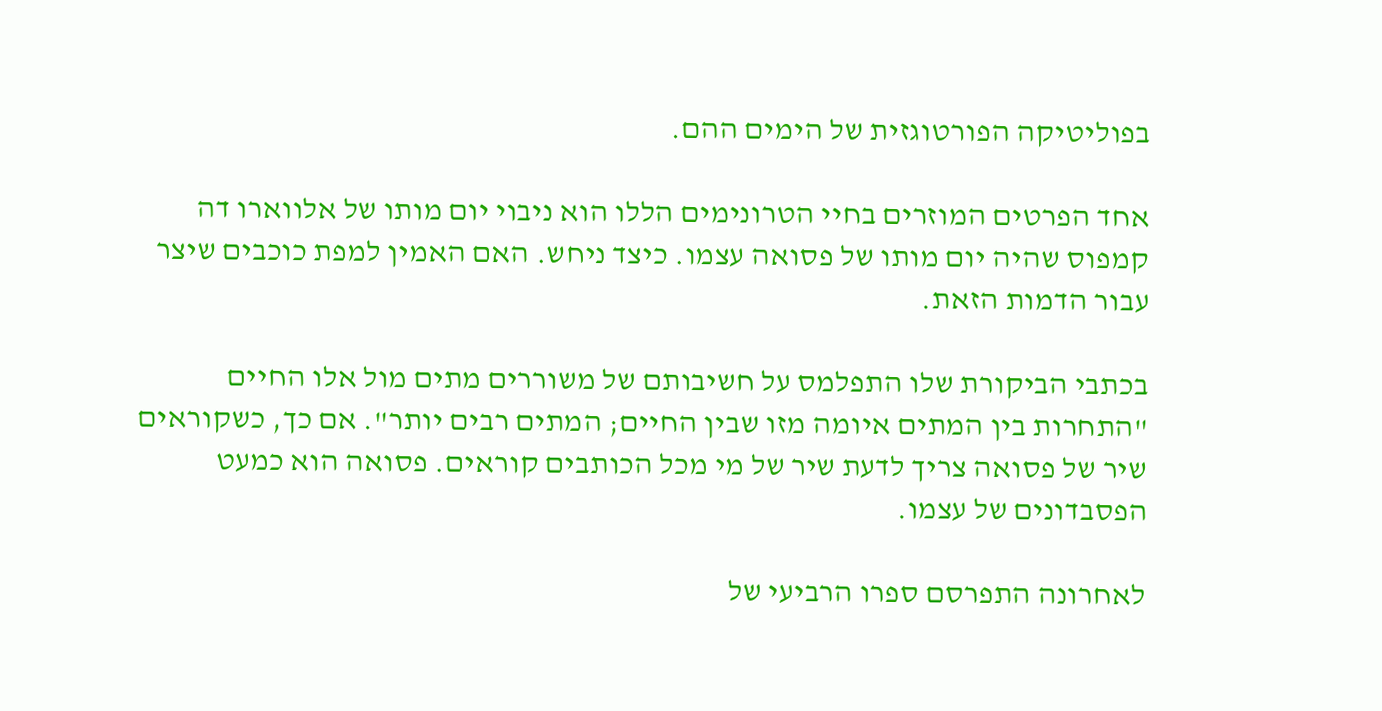בפוליטיקה הפורטוגזית של הימים ההם.

אחד הפרטים המוזרים בחיי הטרונימים הללו הוא ניבוי יום מותו של אלווארו דה קמפוס שהיה יום מותו של פסואה עצמו. כיצד ניחש. האם האמין למפת כוכבים שיצר עבור הדמות הזאת.

בכתבי הביקורת שלו התפלמס על חשיבותם של משוררים מתים מול אלו החיים "התחרות בין המתים איומה מזו שבין החיים; המתים רבים יותר". אם כך, כשקוראים שיר של פסואה צריך לדעת שיר של מי מכל הכותבים קוראים. פסואה הוא כמעט הפסבדונים של עצמו.

לאחרונה התפרסם ספרו הרביעי של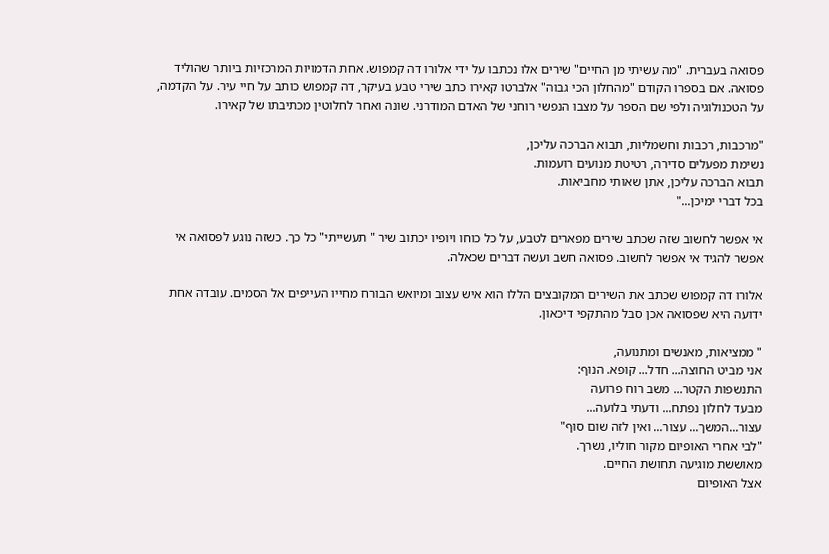פסואה בעברית. "מה עשיתי מן החיים" שירים אלו נכתבו על ידי אלורו דה קמפוש. אחת הדמויות המרכזיות ביותר שהוליד פסואה. אם בספרו הקודם "מהחלון הכי גבוה" אלברטו קאירו כתב שירי טבע בעיקר, דה קמפוש כותב על חיי עיר. על הקדמה, על הטכנולוגיה ולפי שם הספר על מצבו הנפשי רוחני של האדם המודרני. שונה ואחר לחלוטין מכתיבתו של קאירו.

"מרכבות, רכבות וחשמליות, תבוא הברכה עליכן,
נשימת מפעלים סדירה, רטיטת מנועים רועמות.
תבוא הברכה עליכן, אתן שאותי מחביאות.
בכל דברי ימיכן..."

אי אפשר לחשוב שזה שכתב שירים מפארים לטבע, על כל כוחו ויופיו יכתוב שיר " תעשייתי" כל כך. כשזה נוגע לפסואה אי אפשר להגיד אי אפשר לחשוב. פסואה חשב ועשה דברים שכאלה.

אלורו דה קמפוש שכתב את השירים המקובצים הללו הוא איש עצוב ומיואש הבורח מחייו העייפים אל הסמים. עובדה אחת ידועה היא שפסואה אכן סבל מהתקפי דיכאון.

" ממציאות, מאנשים ומתנועה,
אני מביט החוצה... חדל... קופא. הנוף:
התנשפות הקטר... משב רוח פרועה
מבעד לחלון נפתח... ודעתי בלועה...
עצור...המשך... עצור... ואין לזה שום סוף"
"לבי אחרי האופיום מקור חוליו, נשרך.
מאוששת מוגיעה תחושת החיים.
אצל האופיום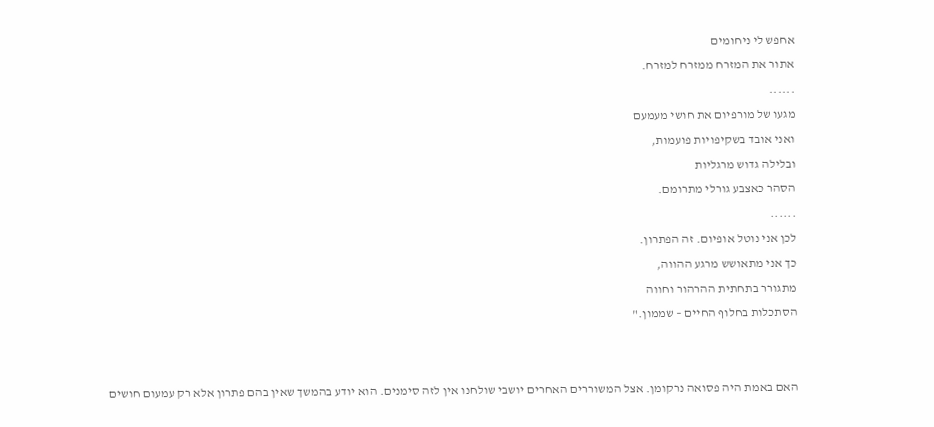אחפש לי ניחומים
אתור את המזרח ממזרח למזרח.
......
מגעו של מורפיום את חושי מעמעם
ואני אובד בשקיפויות פועמות,
ובלילה גדוש מרגליות
הסהר כאצבע גורלי מתרומם.
......
לכן אני נוטל אופיום. זה הפתרון.
כך אני מתאושש מרגע ההווה,
מתגורר בתחתית ההרהור וחווה
הסתכלות בחלוף החיים – שממון."


האם באמת היה פסואה נרקומן. אצל המשוררים האחרים יושבי שולחנו אין לזה סימנים. הוא יודע בהמשך שאין בהם פתרון אלא רק עמעום חושים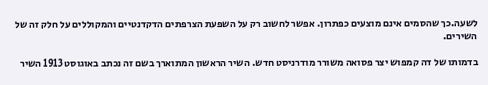לשעה.כך שהסמים אינם מוצעים כפתרון. אפשר לחשוב רק על השפעת הצרפתים הדקדנטיים והמקוללים על חלק זה של השירים.

בדמותו של דה קמפוש יצר פסואה משורר מודרניסט חדש. השיר הראשון המתוארך בשם זה נכתב באוגוסט 1913 השיר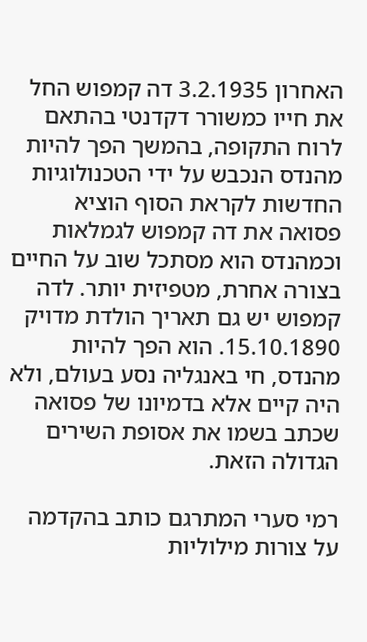האחרון 3.2.1935 דה קמפוש החל את חייו כמשורר דקדנטי בהתאם לרוח התקופה, בהמשך הפך להיות מהנדס הנכבש על ידי הטכנולוגיות החדשות לקראת הסוף הוציא פסואה את דה קמפוש לגמלאות וכמהנדס הוא מסתכל שוב על החיים בצורה אחרת, מטפיזית יותר. לדה קמפוש יש גם תאריך הולדת מדויק 15.10.1890. הוא הפך להיות מהנדס, חי באנגליה נסע בעולם, ולא היה קיים אלא בדמיונו של פסואה שכתב בשמו את אסופת השירים הגדולה הזאת.

רמי סערי המתרגם כותב בהקדמה על צורות מילוליות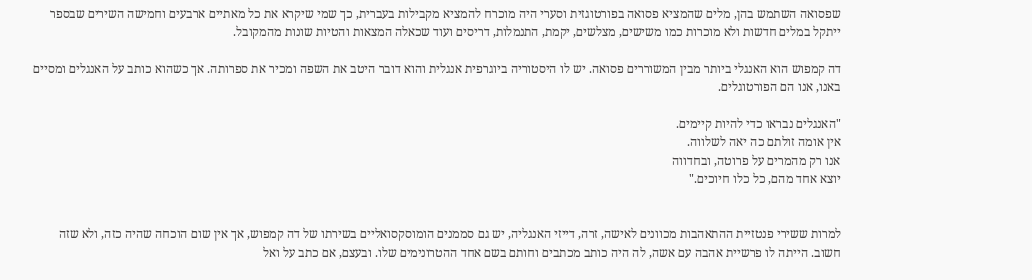שפסואה השתמש בהן, מלים שהמציא פסואה בפורטוגזית וסערי היה מוכרח להמציא מקבילות בעברית, כך שמי שיקרא את כל מאתיים ארבעים וחמישה השירים שבספר ייתקל במלים חדשות ולא מוכרות כמו משישים, מצלשים, יקמת, התנמלות, דריסים ועוד שכאלה המצאות והטיות שונות מהמקובל.

דה קמפוש הוא האנגלי ביותר מבין המשוררים פסואה. יש לו היסטוריה ביוגרפית אנגלית והוא דובר היטב את השפה ומכיר את ספרותה. אך כשהוא כותב על האנגלים ומסיים באנו, אנו הם הפורטוגלים.

"האנגלים נבראו כדי להיות קיימים.
אין אומה זולתם כה יאה לשלווה.
אנו רק מהמרים על פרוטה, ובחדווה
יוצא אחד מהם, כל כלו חיוכים."


למרות ששירי פנטזיית ההתאהבות מכוונים לאישה, זרה, דייזי האנגליה, יש גם סממנים הומוסקסואליים בשירתו של דה קמפוש, אך אין שום הוכחה שהיה כזה, ולא שזה חשוב. הייתה לו פרשיית אהבה עם אשה, לה היה כותב מכתבים וחותם בשם אחד ההטרונימים שלו. ובעצם, אם כתב על ואל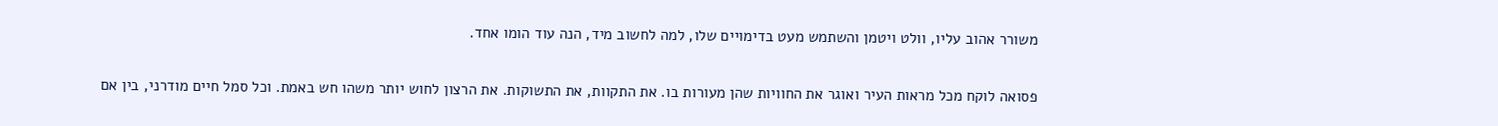משורר אהוב עליו, וולט ויטמן והשתמש מעט בדימויים שלו, למה לחשוב מיד, הנה עוד הומו אחד.

פסואה לוקח מכל מראות העיר ואוגר את החוויות שהן מעורות בו. את התקוות, את התשוקות. את הרצון לחוש יותר משהו חש באמת. וכל סמל חיים מודרני, בין אם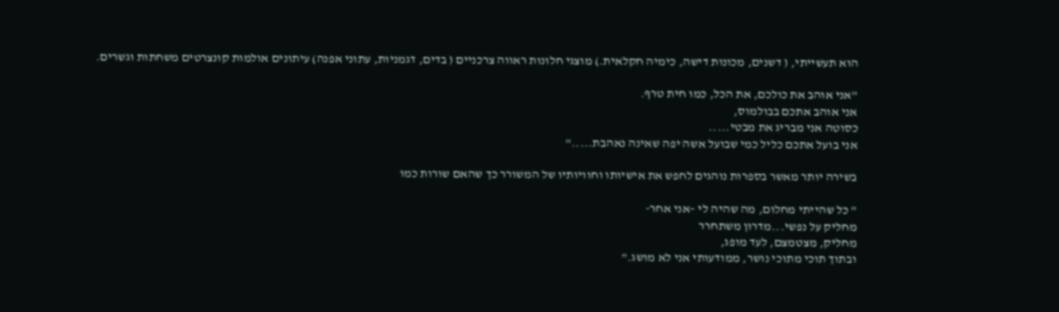הוא תעשייתי, ( דשנים, מכונות דישה, כימיה חקלאית.) מוצגי חלונות ראווה צרכניים ( בדים, דגמניות, עתוני אפנה) עיתונים אולמות קונצרטים משחתות וגשרים.

"אני אוהב את כולכם, את הכל, כמו חית טרף.
אני אוהב אתכם בבולמוס,
כסוטה אני מבריג את מבטי.....
אני בועל אתכם כליל כמי שבועל אשה יפה שאינה נאהבת....."

בשירה יותר מאשר בספרות נוהגים לחפש את אישיותו וחוויותיו של המשורר כך שהאם שורות כמו

" כל שהייתי מחלום, מה שהיה לי –אני אחר-
מחליק על נפשי...מדרון משתחרר
מחליק, מצטמצם, לעד מופג,
ובתוך תוכי מתוכי נושר, ממודעותי אני לא מושג."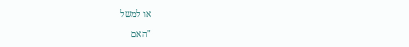או למשל

"האם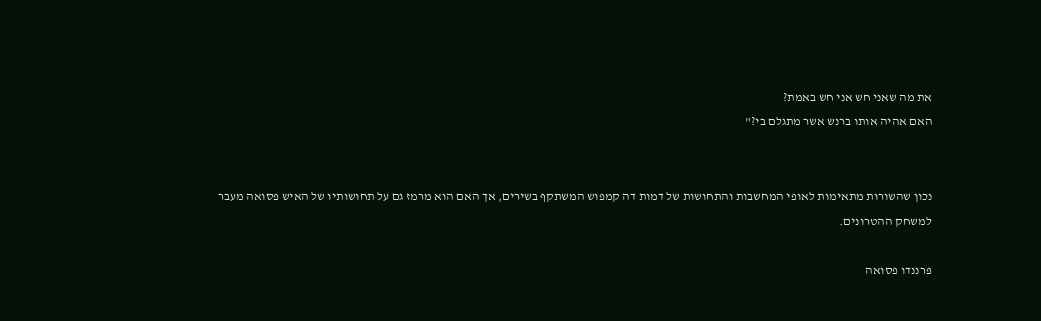את מה שאני חש אני חש באמת?
האם אהיה אותו ברנש אשר מתגלם בי?"


נכון שהשורות מתאימות לאופי המחשבות והתחושות של דמות דה קמפוש המשתקף בשירים, אך האם הוא מרמז גם על תחושותיו של האיש פסואה מעבר למשחק ההטרונים.

פרננדו פסואה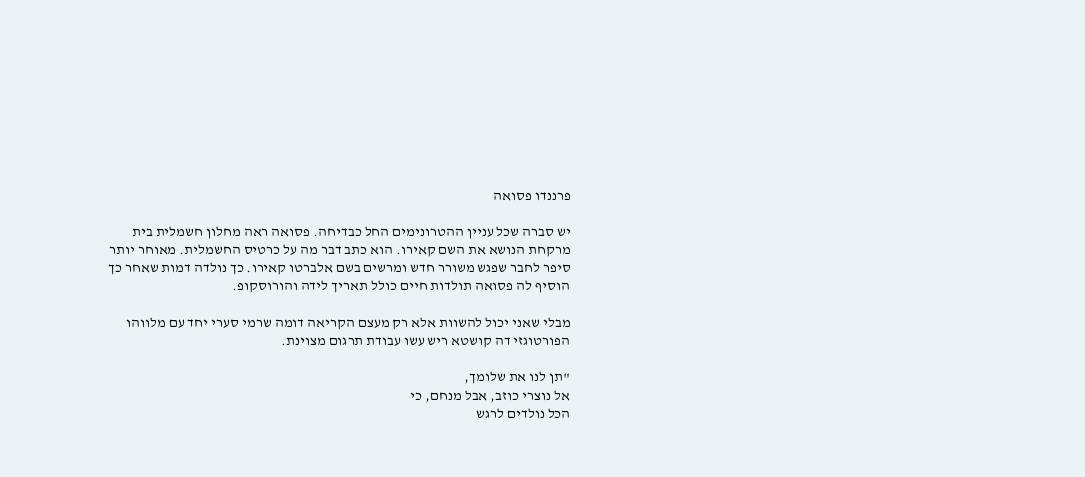פרננדו פסואה

יש סברה שכל עניין ההטרונימים החל כבדיחה. פסואה ראה מחלון חשמלית בית מרקחת הנושא את השם קאירו. הוא כתב דבר מה על כרטיס החשמלית. מאוחר יותר סיפר לחבר שפגש משורר חדש ומרשים בשם אלברטו קאירו. כך נולדה דמות שאחר כך הוסיף לה פסואה תולדות חיים כולל תאריך לידה והורוסקופ.

מבלי שאני יכול להשוות אלא רק מעצם הקריאה דומה שרמי סערי יחד עם מלווהו הפורטוגזי דה קושטא ריש עשו עבודת תרגום מצוינת.

"תן לנו את שלומך,
אל נוצרי כוזב, אבל מנחם, כי
הכל נולדים לרגש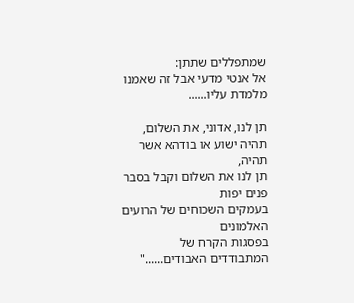שמתפללים שתתן:
אל אנטי מדעי אבל זה שאמנו מלמדת עליו......

תן לנו, אדוני, את השלום, תהיה ישוע או בודהא אשר תהיה,
תן לנו את השלום וקבל בסבר פנים יפות
בעמקים השכוחים של הרועים האלמונים
בפסגות הקרח של המתבודדים האבודים......"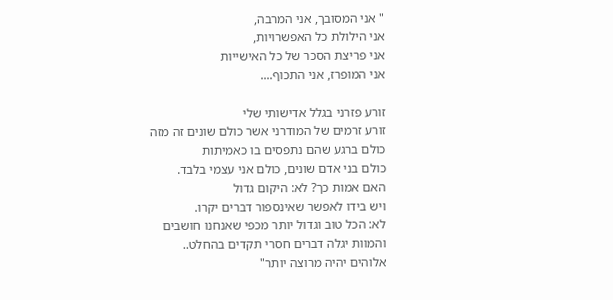" אני המסובך, אני המרבה,
אני הילולת כל האפשרויות,
אני פריצת הסכר של כל האישייות
אני המופרז, אני התכוף....

זורע פזרני בגלל אדישותי שלי
זורע זרמים של המודרני אשר כולם שונים זה מזה
כולם ברגע שהם נתפסים בו כאמיתות
כולם בני אדם שונים, כולם אני עצמי בלבד.
האם אמות כך? לא: היקום גדול
ויש בידו לאפשר שאינספור דברים יקרו.
לא: הכל טוב וגדול יותר מכפי שאנחנו חושבים
והמוות יגלה דברים חסרי תקדים בהחלט..
אלוהים יהיה מרוצה יותר"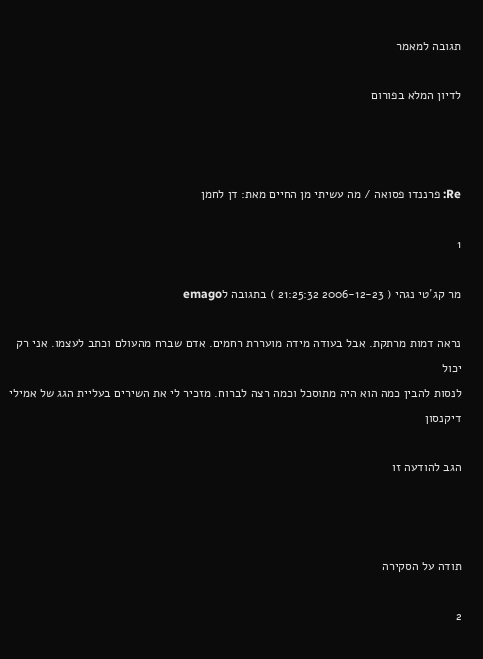תגובה למאמר

לדיון המלא בפורום



Re: פרננדו פסואה / מה עשיתי מן החיים מאת: דן לחמן

1

מר קג´טי נגהי ( 2006-12-23 21:25:32 ) בתגובה לemago

נראה דמות מרתקת. אבל בעודה מידה מועררת רחמים. אדם שברח מהעולם וכתב לעצמו. אני רק יכול
לנסות להבין כמה הוא היה מתוסכל וכמה רצה לברוח. מזכיר לי את השירים בעליית הגג של אמילי
דיקנסון

הגב להודעה זו



תודה על הסקירה

2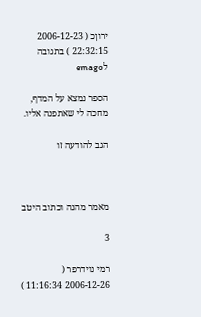ירוןכ ( 2006-12-23 22:32:15 ) בתגובה לemago

הספר נמצא על המדף, מחכה לי שאתפנה אליו.

הגב להודעה זו



מאמר מהנה וכתוב היטב

3

רמי נוידרפר ( 2006-12-26 11:16:34 )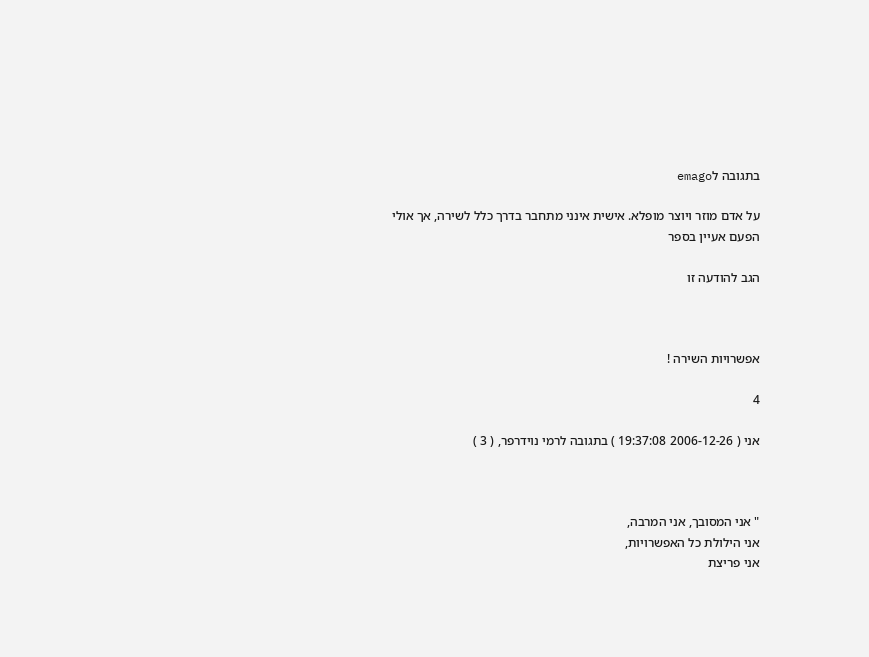בתגובה לemago

על אדם מוזר ויוצר מופלא. אישית אינני מתחבר בדרך כלל לשירה, אך אולי
הפעם אעיין בספר

הגב להודעה זו



אפשרויות השירה !

4

אני ( 2006-12-26 19:37:08 ) בתגובה לרמי נוידרפר, ( 3 )



" אני המסובך, אני המרבה,
אני הילולת כל האפשרויות,
אני פריצת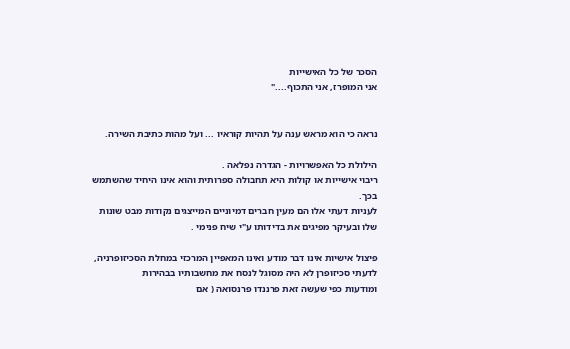הסכר של כל האישייות
אני המופרז, אני התכוף...."


נראה כי הוא מראש ענה על תהיות קוראיו ... ועל מהות כתיבת השירה.

הילולת כל האפשרויות - הגדרה נפלאה .
ריבוי אישייות או קולות היא תחבולה ספרותית והוא אינו היחיד שהשתמש
בכך.
לעניות דעתי אלו הם מעין חברים דמיוניים המייצגים נקודות מבט שונות
שלו ובעיקר מפיגים את בדידותו ע"י שיח פנימי .

פיצול אישיות אינו דבר מודע ואינו המאפיין המרכזי במחלת הסכיזופרניה,
לדעתי סכיזופרן לא היה מסוגל לנסח את מחשבותיו בבהירות
ומודעות כפי שעשה זאת פרננדו פרנסואה ( אם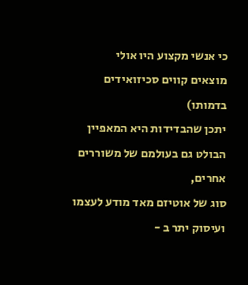כי אנשי מקצוע היו אולי
מוצאים קווים סכיזואידים בדמותו)
יתכן שהבדידות היא המאפיין הבולט גם בעולמם של משוררים אחרים,
סוג של אוטיזם מאד מודע לעצמו ועיסוק יתר ב -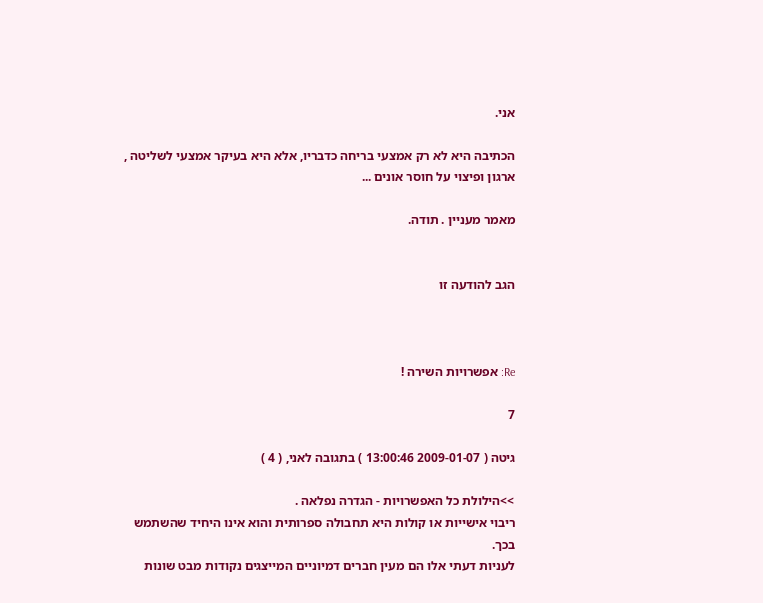אני.

הכתיבה היא לא רק אמצעי בריחה כדבריו, אלא היא בעיקר אמצעי לשליטה ,
ארגון ופיצוי על חוסר אונים ...

מאמר מעניין . תודה.


הגב להודעה זו



Re: אפשרויות השירה !

7

גיטה ( 2009-01-07 13:00:46 ) בתגובה לאני, ( 4 )

>>הילולת כל האפשרויות - הגדרה נפלאה .
ריבוי אישייות או קולות היא תחבולה ספרותית והוא אינו היחיד שהשתמש
בכך.
לעניות דעתי אלו הם מעין חברים דמיוניים המייצגים נקודות מבט שונות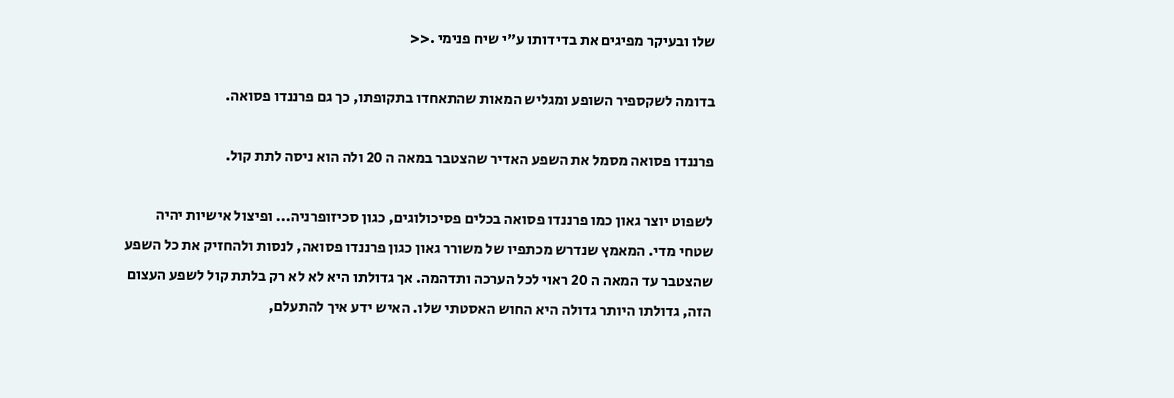שלו ובעיקר מפיגים את בדידותו ע"י שיח פנימי .<<

בדומה לשקספיר השופע ומגליש המאות שהתאחדו בתקופתו, כך גם פרננדו פסואה.

פרננדו פסואה מסמל את השפע האדיר שהצטבר במאה ה 20 ולה הוא ניסה לתת קול.

לשפוט יוצר גאון כמו פרננדו פסואה בכלים פסיכולוגים, כגון סכיזופרניה... ופיצול אישיות יהיה
שטחי מדי. המאמץ שנדרש מכתפיו של משורר גאון כגון פרננדו פסואה, לנסות ולהחזיק את כל השפע
שהצטבר עד המאה ה 20 ראוי לכל הערכה ותדהמה. אך גדולתו היא לא לא רק בלתת קול לשפע העצום
הזה, גדולתו היותר גדולה היא החוש האסטתי שלו. האיש ידע איך להתעלם,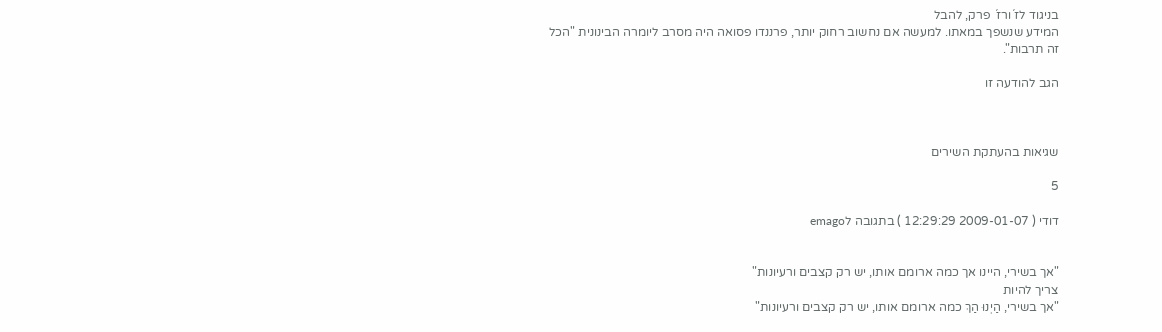בניגוד לז´ורז´ פרק, להבל
המידע שנשפך במאתו. למעשה אם נחשוב רחוק יותר, פרננדו פסואה היה מסרב ליומרה הבינונית "הכל
זה תרבות".

הגב להודעה זו



שגיאות בהעתקת השירים

5

דודי ( 2009-01-07 12:29:29 ) בתגובה לemago


"אך בשירי, היינו אך כמה ארומם אותו, יש רק קצבים ורעיונות"
צריך להיות
"אך בשירי, הַיְנוּ הַךְ כמה ארומם אותו, יש רק קצבים ורעיונות"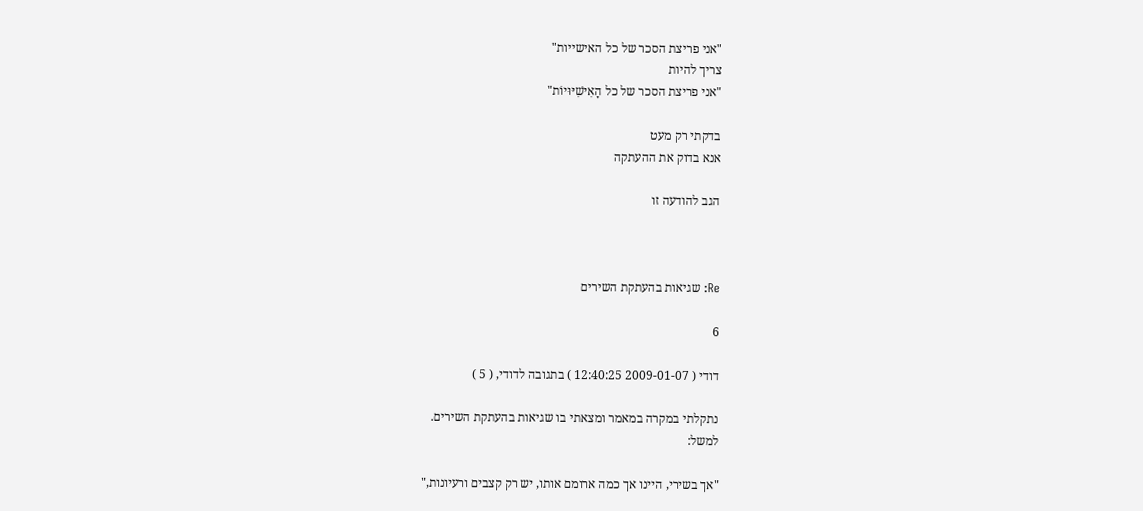"אני פריצת הסכר של כל האישייות"
צריך להיות
"אני פריצת הסכר של כל הָאִישִׁיּוּיוֹת"

בדקתי רק מעט
אנא בדוק את ההעתקה

הגב להודעה זו



Re: שגיאות בהעתקת השירים

6

דודי ( 2009-01-07 12:40:25 ) בתגובה לדודי, ( 5 )

נתקלתי במקרה במאמר ומצאתי בו שגיאות בהעתקת השירים.
למשל:

"אך בשירי, היינו אך כמה ארומם אותו, יש רק קצבים ורעיונות,"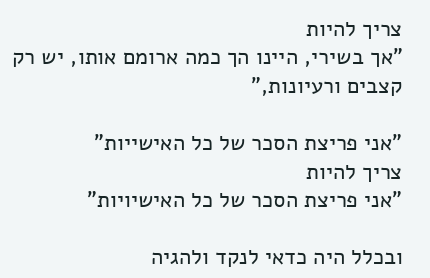צריך להיות
"אך בשירי, היינו הך כמה ארומם אותו, יש רק קצבים ורעיונות,"

"אני פריצת הסכר של כל האישייות"
צריך להיות
"אני פריצת הסכר של כל האישיויות"

ובכלל היה כדאי לנקד ולהגיה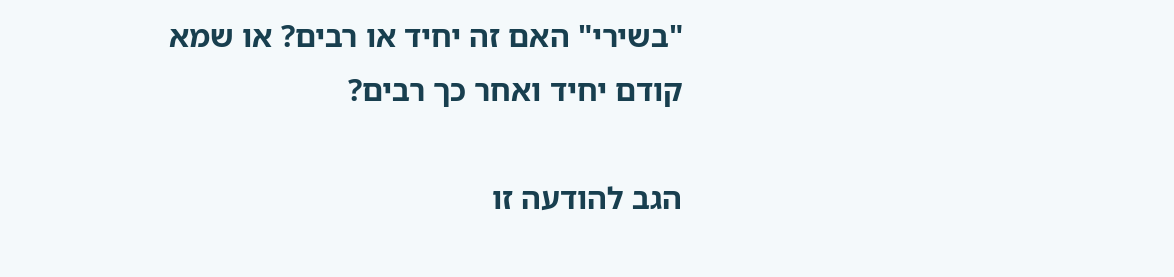"בשירי" האם זה יחיד או רבים? או שמא קודם יחיד ואחר כך רבים?

הגב להודעה זו